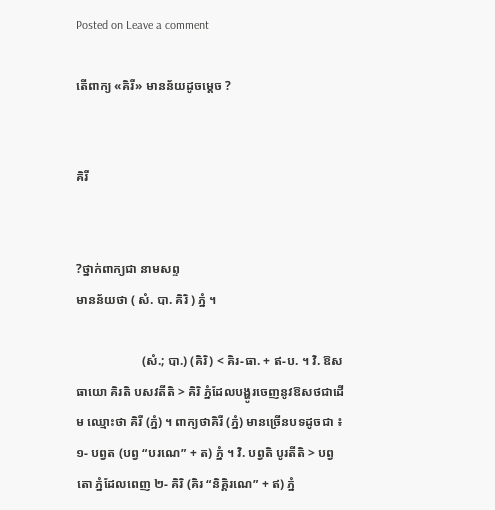Posted on Leave a comment

តើពាក្យ «គិរី» មានន័យដូចម្ដេច ?


គិរី


?ថ្នាក់ពាក្យជា នាមសព្ទ
មានន័យថា ( សំ. បា. គិរិ ) ភ្នំ ។

                     (សំ.; បា.) (គិរិ) < គិរ-ធា. + ឥ-ប. ។ វិ. ឱសធាយោ គិរតិ បសវតីតិ > គិរិ ភ្នំដែលបង្ហូរចេញនូវឱសថជាដើម ឈ្មោះថា គិរី (ភ្នំ) ។ ពាក្យថាគិរី (ភ្នំ) មានច្រើនបទដូចជា ៖ ១- បព្វត (បព្វ “បរណេ” + ត) ភ្នំ ។ វិ. បព្វតិ បូរតីតិ > បព្វតោ ភ្នំដែលពេញ ២- គិរិ (គិរ “និគ្គិរណេ” + ឥ) ភ្នំ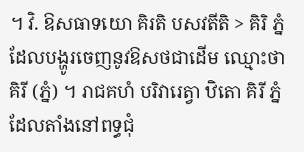។ វិ. ឱសធាទយោ គិរតិ បសវតីតិ > គិរិ ភ្នំ ដែលបង្ហូរចេញនូវឱសថជាដើម ឈ្មោះថា គិរី (ភ្នំ) ។ រាជគហំ បរិវារេត្វា ឋិតោ គិរី ភ្នំដែលតាំងនៅពទ្ធជុំ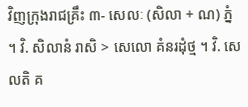វិញក្រុងរាជគ្រឹះ ៣- សេលៈ (សិលា + ណ) ភ្នំ ។ វិ. សិលានំ រាសិ > សេលោ គំនរដុំថ្ម ។ វិ. សេលតិ គ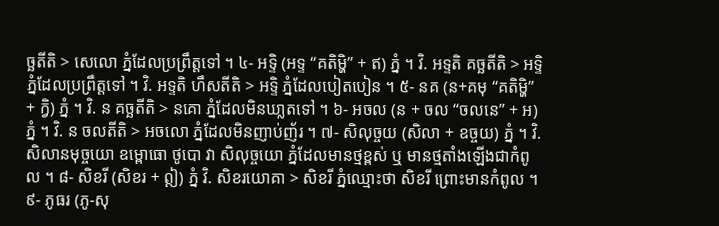ច្ឆតីតិ > សេលោ ភ្នំដែលប្រព្រឹត្តទៅ ។ ៤- អទ្ទិ (អទ្ទ “គតិម្ហិ” + ឥ) ភ្នំ ។ វិ. អទ្ទតិ គច្ឆតីតិ > អទ្ទិ ភ្នំដែលប្រព្រឹត្តទៅ ។ វិ. អទ្ទតិ ហឹសតីតិ > អទ្ទិ ភ្នំដែលបៀតបៀន ។ ៥- នគ (ន+គមុ “គតិម្ហិ” + ក្វិ) ភ្នំ ។ វិ. ន គច្ឆតីតិ > នគោ ភ្នំដែលមិនឃា្លតទៅ ។ ៦- អចល (ន + ចល “ចលនេ” + អ) ភ្នំ ។ វិ. ន ចលតីតិ > អចលោ ភ្នំដែលមិនញាប់ញ័រ ។ ៧- សិលុច្ចយ (សិលា + ឧច្ចយ) ភ្នំ ។ វិ. សិលានមុច្ចយោ ឧម្ពោធោ ថូបោ វា សិលុច្ចយោ ភ្នំដែលមានថ្មខ្ពស់ ឬ មានថ្មតាំងឡើងជាកំពូល ។ ៨- សិខរី (សិខរ + ឦ) ភ្នំ វិ. សិខរយោគា > សិខរី ភ្នំឈ្មោះថា សិខរី ព្រោះមានកំពូល ។ ៩- ភូធរ (ភូ-សុ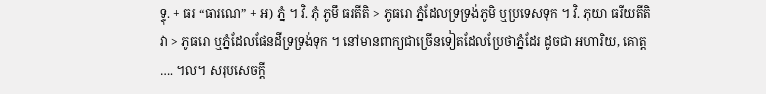ទ្ទុ. + ធរ “ធារណេ” + អ) ភ្នំ ។ វិ. ភុំ ភូមឹ ធរតីតិ > ភូធរោ ភ្នំដែលទ្រទ្រង់ភូមិ ឬប្រទេសទុក ។ វិ. ភុយា ធរីយតីតិ វា > ភូធរោ ឬភ្នំដែលផែនដីទ្រទ្រង់ទុក ។ នៅមានពាក្យជាច្រើនទៀតដែលប្រែថាភ្នំដែរ ដូចជា អហារិយ, គោត្ត …. ។ល។ សរុបសេចក្តី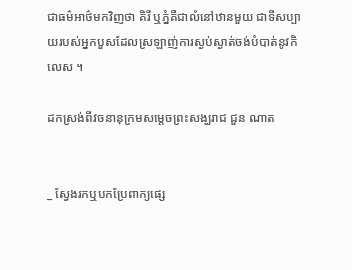ជាធម៌អាថ៌មកវិញថា គិរី ឬភ្នំគឺជាលំនៅឋានមួយ ជាទីសប្បាយរបស់អ្នកបួសដែលស្រឡាញ់ការស្ងប់ស្ងាត់ចង់បំបាត់នូវកិលេស ។

ដកស្រង់ពីវចនានុក្រមសម្ដេចព្រះសង្ឃរាជ ជួន ណាត


_ ស្វែងរកឬបកប្រែពាក្យផ្សេ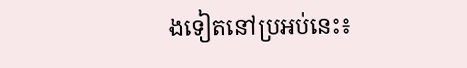ងទៀតនៅប្រអប់នេះ៖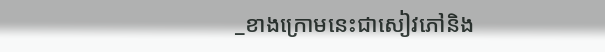_ខាងក្រោមនេះជាសៀវភៅនិង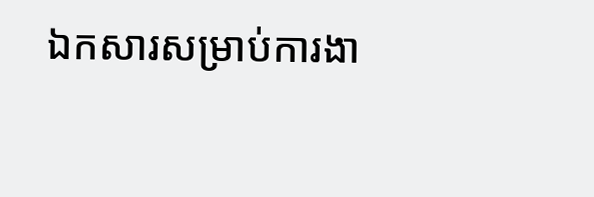ឯកសារសម្រាប់ការងា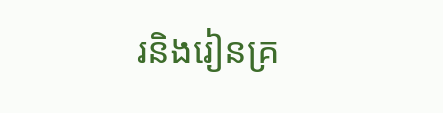រនិងរៀនគ្រ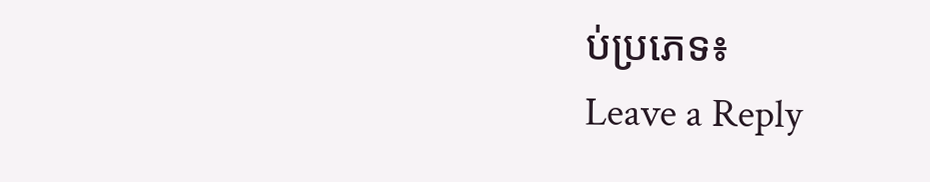ប់ប្រភេទ៖
Leave a Reply